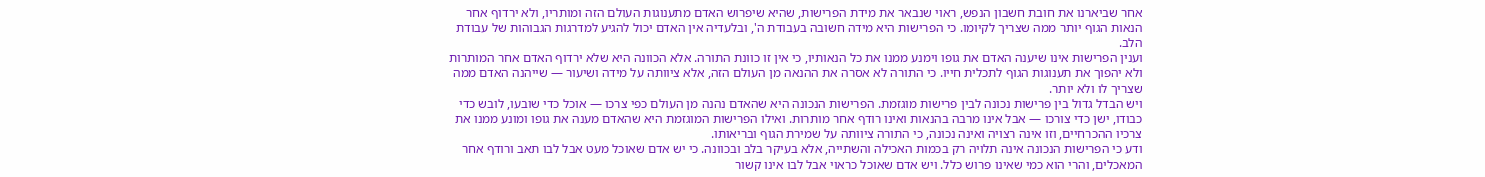אחר שביארנו את חובת חשבון הנפש, ראוי שנבאר את מידת הפרישות, שהיא שיפרוש האדם מתענוגות העולם הזה ומותריו, ולא ירדוף אחר הנאות הגוף יותר ממה שצריך לקיומו. כי הפרישות היא מידה חשובה בעבודת ה', ובלעדיה אין האדם יכול להגיע למדרגות הגבוהות של עבודת הלב.
וענין הפרישות אינו שיענה האדם את גופו וימנע ממנו את כל הנאותיו, כי אין זו כוונת התורה. אלא הכוונה היא שלא ירדוף האדם אחר המותרות ולא יהפוך את תענוגות הגוף לתכלית חייו. כי התורה לא אסרה את ההנאה מן העולם הזה, אלא ציוותה על מידה ושיעור — שייהנה האדם ממה שצריך לו ולא יותר.
ויש הבדל גדול בין פרישות נכונה לבין פרישות מוגזמת. הפרישות הנכונה היא שהאדם נהנה מן העולם כפי צרכו — אוכל כדי שובעו, לובש כדי כבודו, ישן כדי צורכו — אבל אינו מרבה בהנאות ואינו רודף אחר מותרות. ואילו הפרישות המוגזמת היא שהאדם מענה את גופו ומונע ממנו את צרכיו ההכרחיים, וזו אינה רצויה ואינה נכונה, כי התורה ציוותה על שמירת הגוף ובריאותו.
ודע כי הפרישות הנכונה אינה תלויה רק בכמות האכילה והשתייה, אלא בעיקר בלב ובכוונה. כי יש אדם שאוכל מעט אבל לבו תאב ורודף אחר המאכלים, והרי הוא כמי שאינו פרוש כלל. ויש אדם שאוכל כראוי אבל לבו אינו קשור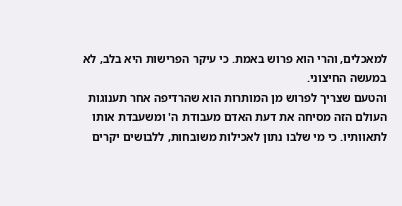למאכלים, והרי הוא פרוש באמת. כי עיקר הפרישות היא בלב, לא במעשה החיצוני.
והטעם שצריך לפרוש מן המותרות הוא שהרדיפה אחר תענוגות העולם הזה מסיחה את דעת האדם מעבודת ה' ומשעבדת אותו לתאוותיו. כי מי שלבו נתון לאכילות משובחות, ללבושים יקרים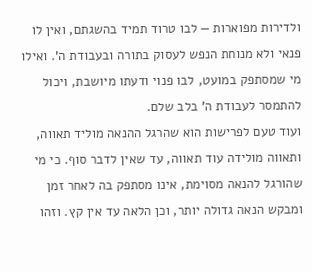ולדירות מפוארות — לבו טרוד תמיד בהשגתם, ואין לו פנאי ולא מנוחת הנפש לעסוק בתורה ובעבודת ה'. ואילו מי שמסתפק במועט, לבו פנוי ודעתו מיושבת, ויכול להתמסר לעבודת ה' בלב שלם.
ועוד טעם לפרישות הוא שהרגל ההנאה מוליד תאווה, ותאווה מולידה עוד תאווה, עד שאין לדבר סוף. כי מי שהורגל להנאה מסוימת, אינו מסתפק בה לאחר זמן ומבקש הנאה גדולה יותר, וכן הלאה עד אין קץ. וזהו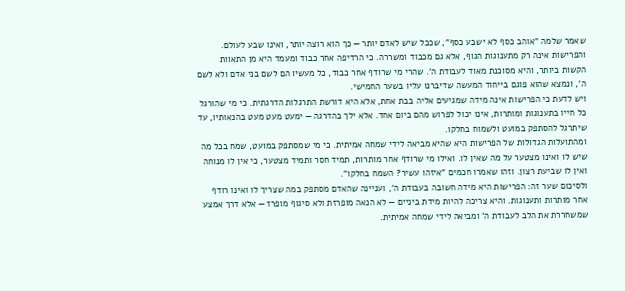שאמר שלמה "אוהב כסף לא ישבע כסף", שככל שיש לאדם יותר — כך הוא רוצה יותר, ואינו שבע לעולם.
והפרישות אינה רק מתענוגות הגוף, אלא גם מכבוד ומשררה. כי הרדיפה אחר כבוד ומעמד היא מן התאוות הקשות ביותר, והיא מסוכנת מאוד לעבודת ה'. שהרי מי שרודף אחר כבוד, כל מעשיו הם לשם בני אדם ולא לשם ה', ונמצא שהוא פוגם בייחוד המעשה שדיברנו עליו בשער החמישי.
ויש לדעת כי הפרישות אינה מידה שמגיעים אליה בבת אחת, אלא היא דורשת התרגלות הדרגתית. כי מי שהורגל כל חייו בתענוגות ומותרות, אינו יכול לפרוש מהם ביום אחד. אלא ילך בהדרגה — ימעט מעט מעט בהנאותיו, עד שיתרגל להסתפק במועט ולשמוח בחלקו.
ומהתועלות הגדולות של הפרישות היא שהיא מביאה לידי שמחה אמיתית. כי מי שמסתפק במועט, שמח בכל מה שיש לו ואינו מצטער על מה שאין לו. ואילו מי שרודף אחר מותרות, תמיד חסר ותמיד מצטער, כי אין לו מנוחה ואין לו שביעת רצון. וזהו שאמרו חכמים "איזהו עשיר? השמח בחלקו".
ולסיכום שער זה: הפרישות היא מידה חשובה בעבודת ה', ועניינה שהאדם מסתפק במה שצריך לו ואינו רודף אחר מותרות ותענוגות. והיא צריכה להיות מידת ביניים — לא הנאה מופרזת ולא סיגוף מופרז — אלא דרך אמצע שמשחררת את הלב לעבודת ה' ומביאה לידי שמחה אמיתית.